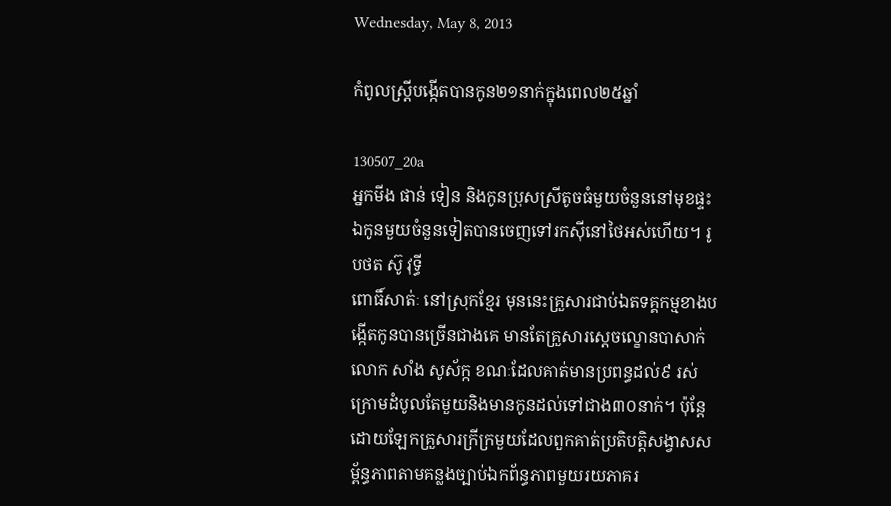Wednesday, May 8, 2013

កំពូលស្ត្រីបង្កើតបានកូន២១នាក់ក្នុងពេល២៥ឆ្នាំ

130507_20a
អ្នកមីង ផាន់ ទៀន និងកូនប្រុសស្រីតូចធំមួយចំនួននៅមុខផ្ទះ ឯកូនមួយចំនួនទៀតបានចេញទៅរកស៊ីនៅថៃអស់ហើយ។ រូបថត ស៊ូ វុទ្ធី
ពោធិ៍សាត់ៈ នៅស្រុកខ្មែរ មុននេះគ្រួសារជាប់ឯតទគ្គកម្មខាងបង្កើតកូនបានច្រើនជាងគេ មានតែគ្រួសារស្តេចល្ខោនបាសាក់ លោក សាំង សូស័ក្ក ខណៈដែលគាត់មានប្រពន្ធដល់៩ រស់ក្រោមដំបូលតែមួយនិងមានកូនដល់ទៅជាង៣០នាក់។ ប៉ុន្តែដោយឡែកគ្រួសារក្រីក្រមួយដែលពួកគាត់ប្រតិបត្តិសង្វាសសម្ព័ន្ធភាពតាមគន្លងច្បាប់ឯកព័ន្ធភាពមួយរយភាគរ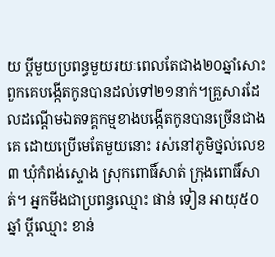យ ប្តីមួយប្រពន្ធមួយរយៈពេលតែជាង២០ឆ្នាំសោះពួកគេបង្កើតកូនបានដល់ទៅ២១នាក់។គ្រួសារដែលដណ្តើមឯតទគ្គកម្មខាងបង្កើតកូនបានច្រើនជាងគេ ដោយប្រើមេតែមួយនោះ រស់នៅភូមិថ្នល់លេខ៣ ឃុំកំពង់ស្ទោង ស្រុកពោធិ៍សាត់ ក្រុងពោធិ៍សាត់។ អ្នកមីងជាប្រពន្ធឈ្មោះ ផាន់ ទៀន អាយុ៥០ឆ្នាំ ប្តីឈ្មោះ ខាន់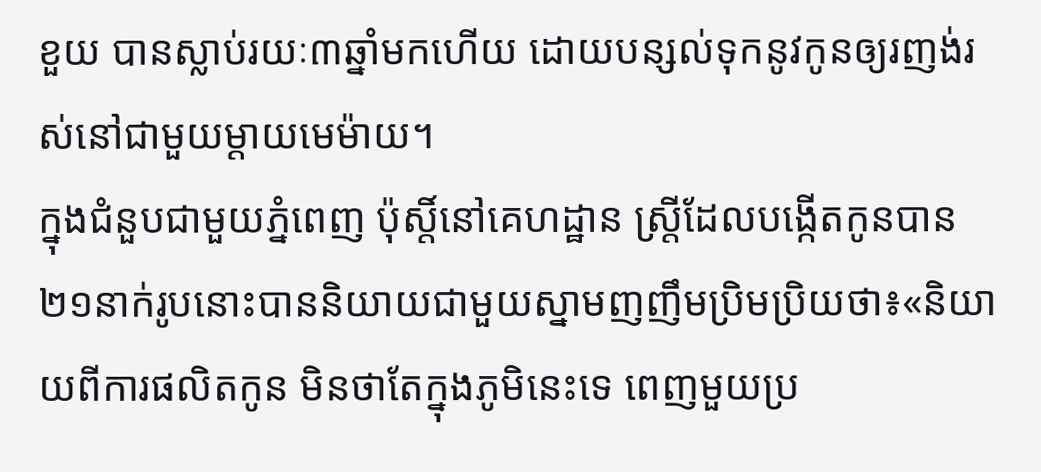ខួយ បានស្លាប់រយៈ៣ឆ្នាំមកហើយ ដោយបន្សល់ទុកនូវកូនឲ្យរញង់រស់នៅជាមួយម្តាយមេម៉ាយ។
ក្នុងជំនួបជាមួយភ្នំពេញ ប៉ុស្តិ៍នៅគេហដ្ឋាន ស្រ្តីដែលបង្កើតកូនបាន២១នាក់រូបនោះបាននិយាយជាមួយស្នាមញញឹមប្រិមប្រិយថា៖«និយាយពីការផលិតកូន មិនថាតែក្នុងភូមិនេះទេ ពេញមួយប្រ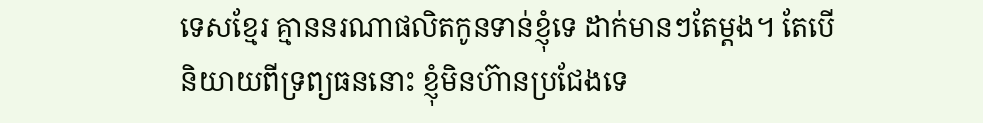ទេសខ្មែរ គ្មាននរណាផលិតកូនទាន់ខ្ញុំទេ ដាក់មានៗតែម្តង។ តែបើនិយាយពីទ្រព្យធននោះ ខ្ញុំមិនហ៊ានប្រជែងទេ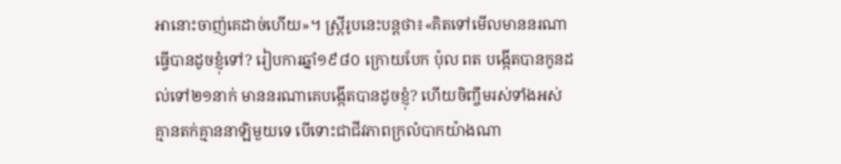អានោះចាញ់គេដាច់ហើយ»។ ស្ត្រីរូបនេះបន្តថា៖«គិតទៅមើលមាននរណាធ្វើបានដូចខ្ញុំទៅ? រៀបការឆ្នាំ១៩៨០ ក្រោយបែក ប៉ុល ពត បង្កើតបានកូនដល់ទៅ២១នាក់ មាននរណាគេបង្កើតបានដូចខ្ញុំ? ហើយចិញ្ចឹមរស់ទាំងអស់គ្មានតក់គ្មាននាឡិមួយទេ បើទោះជាជីវភាពក្រលំបាកយ៉ាងណា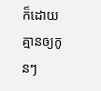ក៏ដោយ គ្មានឲ្យកូនៗ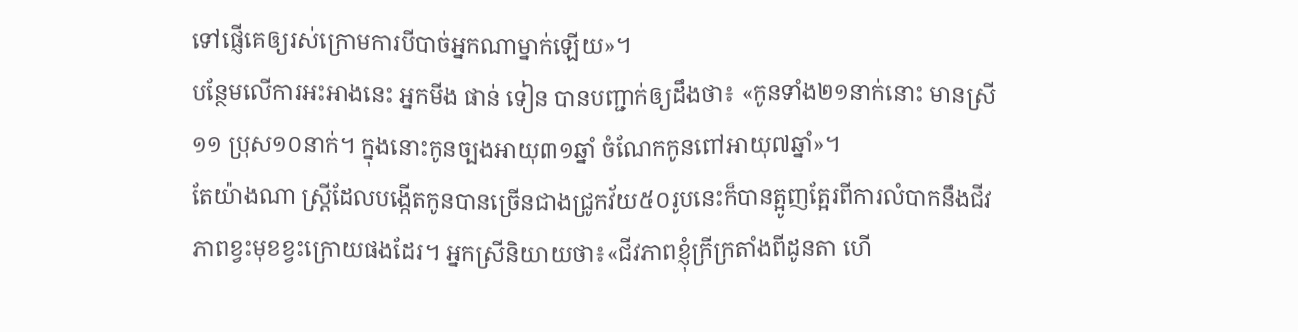ទៅផ្ញើគេឲ្យរស់ក្រោមការបីបាច់អ្នកណាម្នាក់ឡើយ»។
បន្ថែមលើការអះអាងនេះ អ្នកមីង ផាន់ ទៀន បានបញ្ជាក់ឲ្យដឹងថា៖ «កូនទាំង២១នាក់នោះ មានស្រី១១ ប្រុស១០នាក់។ ក្នុងនោះកូនច្បងអាយុ៣១ឆ្នាំ ចំណែកកូនពៅអាយុ៧ឆ្នាំ»។
តែយ៉ាងណា ស្រ្តីដែលបង្កើតកូនបានច្រើនជាងជ្រូកវ័យ៥០រូបនេះក៏បានត្អូញត្អែរពីការលំបាកនឹងជីវភាពខ្វះមុខខ្វះក្រោយផងដែរ។ អ្នកស្រីនិយាយថា៖«ជីវភាពខ្ញុំក្រីក្រតាំងពីដូនតា ហើ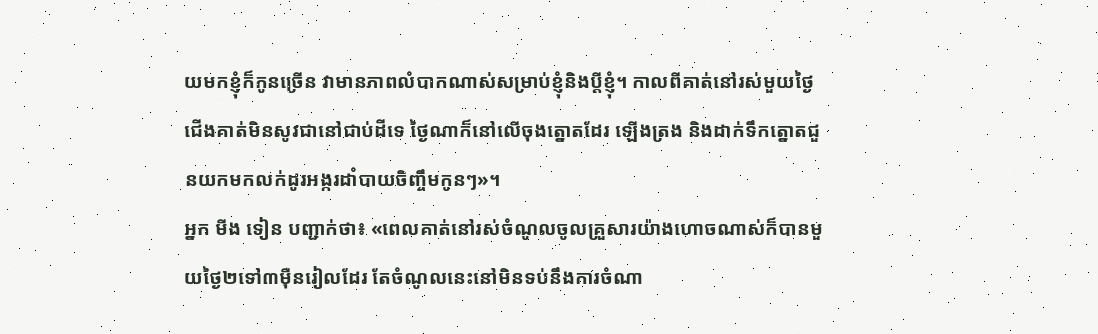យមកខ្ញុំក៏កូនច្រើន វាមានភាពលំបាកណាស់សម្រាប់ខ្ញុំនិងប្តីខ្ញុំ។ កាលពីគាត់នៅរស់មួយថ្ងៃជើងគាត់មិនសូវជានៅជាប់ដីទេ ថ្ងៃណាក៏នៅលើចុងត្នោតដែរ ឡើងត្រង និងដាក់ទឹកត្នោតជួនយកមកលក់ដូរអង្ករដាំបាយចិញ្ចឹមកូនៗ»។
អ្នក មីង ទៀន បញ្ជាក់ថា៖ «ពេលគាត់នៅរស់ចំណូលចូលគ្រួសារយ៉ាងហោចណាស់ក៏បានមួយថ្ងៃ២ទៅ៣ម៉ឺនរៀលដែរ តែចំណូលនេះនៅមិនទប់នឹងការចំណា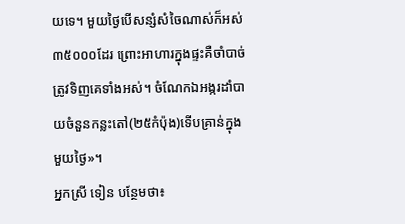យទេ។ មួយថ្ងៃបើសន្សំសំចៃណាស់ក៏អស់៣៥០០០ដែរ ព្រោះអាហារក្នុងផ្ទះគឺចាំបាច់ត្រូវទិញគេទាំងអស់។ ចំណែកឯអង្ករដាំបាយចំនួនកន្លះតៅ(២៥កំប៉ុង)ទើបគ្រាន់ក្នុងមួយថ្ងៃ»។
អ្នកស្រី ទៀន បន្ថែមថា៖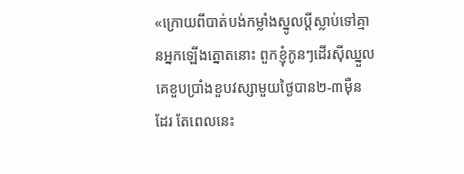«ក្រោយពីបាត់បង់កម្លាំងស្នូលប្តីស្លាប់ទៅគ្មានអ្នកឡើងត្នោតនោះ ពួកខ្ញុំកូនៗដើរស៊ីឈ្នួលគេខួបប្រាំងខួបវស្សាមួយថ្ងៃបាន២-៣ម៉ឺន ដែរ តែពេលនេះ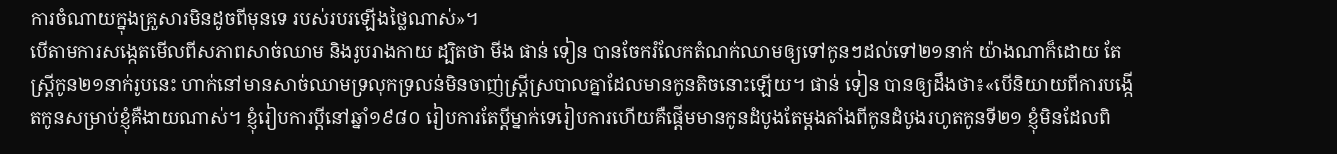ការចំណាយក្នុងគ្រួសារមិនដូចពីមុនទេ របស់របរឡើងថ្លៃណាស់»។
បើតាមការសង្កេតមើលពីសភាពសាច់ឈាម និងរូបរាងកាយ ដ្បិតថា មីង ផាន់ ទៀន បានចែករំលែកតំណក់ឈាមឲ្យទៅកូនៗដល់ទៅ២១នាក់ យ៉ាងណាក៏ដោយ តែស្រ្តីកូន២១នាក់រូបនេះ ហាក់នៅមានសាច់ឈាមទ្រលុកទ្រលន់មិនចាញ់ស្រ្តីស្របាលគ្នាដែលមានកូនតិចនោះឡើយ។ ផាន់ ទៀន បានឲ្យដឹងថា៖«បើនិយាយពីការបង្កើតកូនសម្រាប់ខ្ញុំគឺងាយណាស់។ ខ្ញុំរៀបការប្តីនៅឆ្នាំ១៩៨០ រៀបការតែប្តីម្នាក់ទេរៀបការហើយគឺផ្តើមមានកូនដំបូងតែម្តងតាំងពីកូនដំបូងរហូតកូនទី២១ ខ្ញុំមិនដែលពិ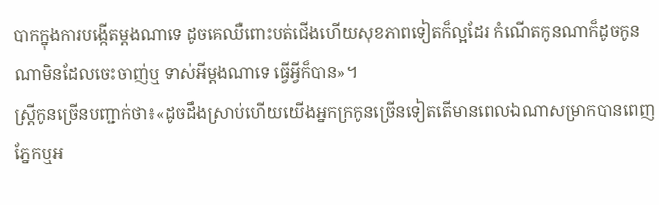បាកក្នុងការបង្កើតម្តងណាទេ ដូចគេឈឺពោះបត់ជើងហើយសុខភាពទៀតក៏ល្អដែរ កំណើតកូនណាក៏ដូចកូនណាមិនដែលចេះចាញ់ឬ ទាស់អីម្តងណាទេ ធ្វើអ្វីក៏បាន»។
ស្រ្តីកូនច្រើនបញ្ជាក់ថា៖«ដូចដឹងស្រាប់ហើយយើងអ្នកក្រកូនច្រើនទៀតតើមានពេលឯណាសម្រាកបានពេញភ្នែកឬអ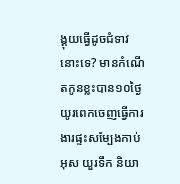ង្គុយធ្វើដូចជំទាវនោះទេ? មានកំណើតកូនខ្លះបាន១០ថ្ងៃយូរពេកចេញធ្វើការងារផ្ទះសម្បែងកាប់អុស យួរទឹក និយា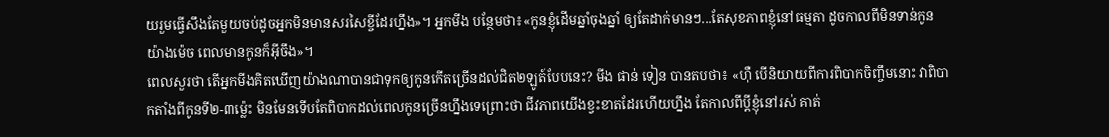យរួមធ្វើសឹងតែមួយចប់ដូចអ្នកមិនមានសរសៃខ្ចីដែរហ្នឹង»។ អ្នកមីង បន្ថែមថា៖«កូនខ្ញុំដើមឆ្នាំចុងឆ្នាំ ឲ្យតែដាក់មានៗ...តែសុខភាពខ្ញុំនៅធម្មតា ដូចកាលពីមិនទាន់កូនយ៉ាងម៉េច ពេលមានកូនក៏អ៊ីចឹង»។
ពេលសួរថា តើអ្នកមីងគិតឃើញយ៉ាងណាបានជាទុកឲ្យកូនកើតច្រើនដល់ជិត២ឡូត៍បែបនេះ? មីង ផាន់ ទៀន បានតបថា៖ «ហ៊ឺ បើនិយាយពីការពិបាកចិញ្ចឹមនោះ វាពិបាកតាំងពីកូនទី២-៣ម៉្លេះ មិនមែនទើបតែពិបាកដល់ពេលកូនច្រើនហ្នឹងទេព្រោះថា ជីវភាពយើងខ្វះខាតដែរហើយហ្នឹង តែកាលពីប្តីខ្ញុំនៅរស់ គាត់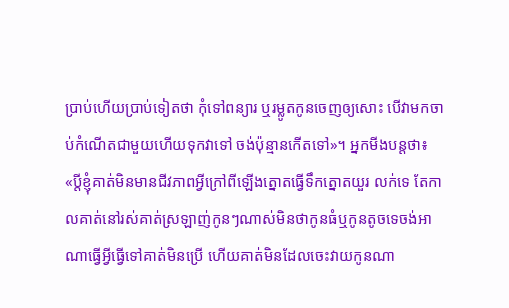ប្រាប់ហើយប្រាប់ទៀតថា កុំទៅពន្យារ ឬរម្លូតកូនចេញឲ្យសោះ បើវាមកចាប់កំណើតជាមួយហើយទុកវាទៅ ចង់ប៉ុន្មានកើតទៅ»។ អ្នកមីងបន្តថា៖ «ប្តីខ្ញុំគាត់មិនមានជីវភាពអ្វីក្រៅពីឡើងត្នោតធ្វើទឹកត្នោតយួរ លក់ទេ តែកាលគាត់នៅរស់គាត់ស្រឡាញ់កូនៗណាស់មិនថាកូនធំឬកូនតូចទេចង់អាណាធ្វើអ្វីធ្វើទៅគាត់មិនប្រើ ហើយគាត់មិនដែលចេះវាយកូនណា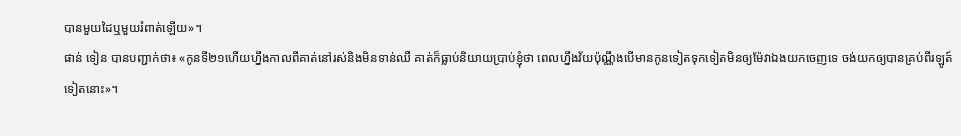បានមួយដៃឬមួយរំពាត់ឡើយ»។
ផាន់ ទៀន បានបញ្ជាក់ថា៖ «កូនទី២១ហើយហ្នឹងកាលពីគាត់នៅរស់និងមិនទាន់ឈឺ គាត់ក៏ធ្លាប់និយាយប្រាប់ខ្ញុំថា ពេលហ្នឹងវ័យប៉ុណ្ណឹងបើមានកូនទៀតទុកទៀតមិនឲ្យម៉ែវាឯងយកចេញទេ ចង់យកឲ្យបានគ្រប់ពីរឡូត៍ ទៀតនោះ»។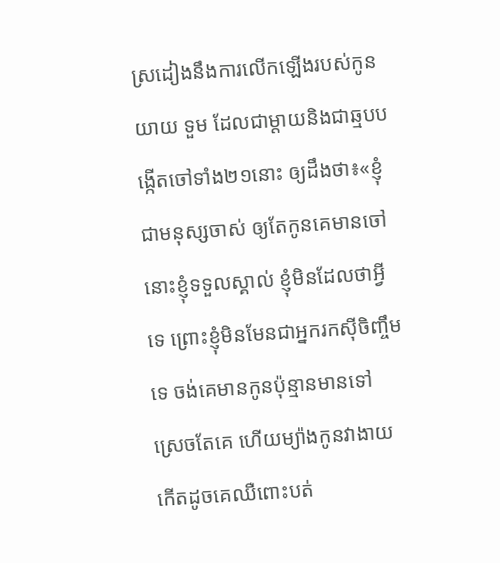ស្រដៀងនឹងការលើកឡើងរបស់កូន យាយ ទួម ដែលជាម្តាយនិងជាឆ្មបបង្កើតចៅទាំង២១នោះ ឲ្យដឹងថា៖«ខ្ញុំជាមនុស្សចាស់ ឲ្យតែកូនគេមានចៅនោះខ្ញុំទទួលស្គាល់ ខ្ញុំមិនដែលថាអ្វីទេ ព្រោះខ្ញុំមិនមែនជាអ្នករកស៊ីចិញ្ចឹមទេ ចង់គេមានកូនប៉ុន្មានមានទៅ ស្រេចតែគេ ហើយម្យ៉ាងកូនវាងាយកើតដូចគេឈឺពោះបត់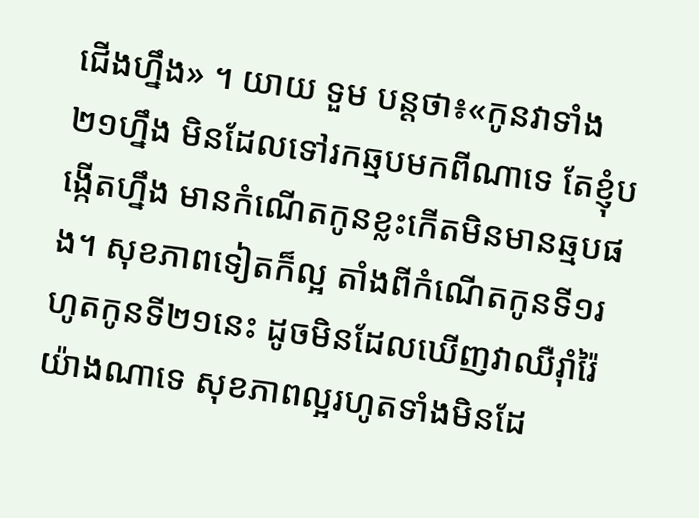ជើងហ្នឹង» ។ យាយ ទួម បន្តថា៖«កូនវាទាំង២១ហ្នឹង មិនដែលទៅរកឆ្មបមកពីណាទេ តែខ្ញុំបង្កើតហ្នឹង មានកំណើតកូនខ្លះកើតមិនមានឆ្មបផង។ សុខភាពទៀតក៏ល្អ តាំងពីកំណើតកូនទី១រហូតកូនទី២១នេះ ដូចមិនដែលឃើញវាឈឺរ៉ាំរ៉ៃយ៉ាងណាទេ សុខភាពល្អរហូតទាំងមិនដែ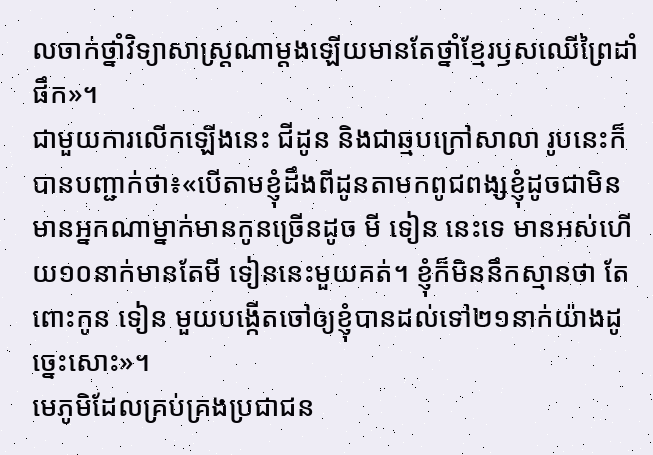លចាក់ថ្នាំវិទ្យាសាស្រ្តណាម្តងឡើយមានតែថ្នាំខ្មែរឫសឈើព្រៃដាំផឹក»។
ជាមួយការលើកឡើងនេះ ជីដូន និងជាឆ្មបក្រៅសាលា រូបនេះក៏បានបញ្ជាក់ថា៖«បើតាមខ្ញុំដឹងពីដូនតាមកពូជពង្សខ្ញុំដូចជាមិនមានអ្នកណាម្នាក់មានកូនច្រើនដូច មី ទៀន នេះទេ មានអស់ហើយ១០នាក់មានតែមី ទៀននេះមួយគត់។ ខ្ញុំក៏មិននឹកស្មានថា តែពោះកូន ទៀន មួយបង្កើតចៅឲ្យខ្ញុំបានដល់ទៅ២១នាក់យ៉ាងដូច្នេះសោះ»។
មេភូមិដែលគ្រប់គ្រងប្រជាជន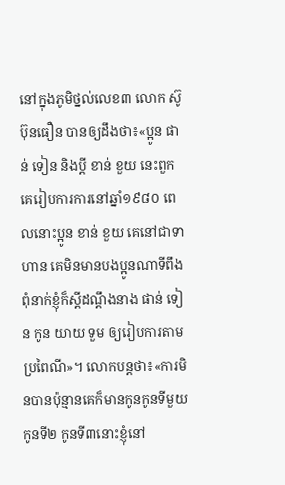នៅក្នុងភូមិថ្នល់លេខ៣ លោក ស៊ូ ប៊ុនធឿន បានឲ្យដឹងថា៖«ប្អូន ផាន់ ទៀន និងប្តី ខាន់ ខួយ នេះពួកគេរៀបការការនៅឆ្នាំ១៩៨០ ពេលនោះប្អូន ខាន់ ខួយ គេនៅជាទាហាន គេមិនមានបងប្អូនណាទីពឹងពុំនាក់ខ្ញុំក៏ស្តីដណ្តឹងនាង ផាន់ ទៀន កូន យាយ ទួម ឲ្យរៀបការតាមប្រពៃណី»។ លោកបន្តថា៖«ការមិនបានប៉ុន្មានគេក៏មានកូនកូនទីមួយកូនទី២ កូនទី៣នោះខ្ញុំនៅ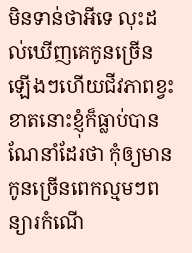មិនទាន់ថាអីទេ លុះដល់ឃើញគេកូនច្រើនឡើងៗហើយជីវភាពខ្វះខាតនោះខ្ញុំក៏ធ្លាប់បានណែនាំដែរថា កុំឲ្យមានកូនច្រើនពេកល្មមៗពន្យារកំណើ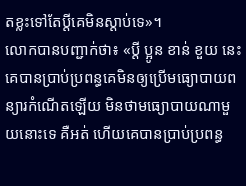តខ្លះទៅតែប្តីគេមិនស្តាប់ទេ»។
លោកបានបញ្ជាក់ថា៖ «ប្តី ប្អូន ខាន់ ខួយ នេះគេបានប្រាប់ប្រពន្ធគេមិនឲ្យប្រើមធ្យោបាយពន្យារកំណើតឡើយ មិនថាមធ្យោបាយណាមួយនោះទេ គឺអត់ ហើយគេបានប្រាប់ប្រពន្ធ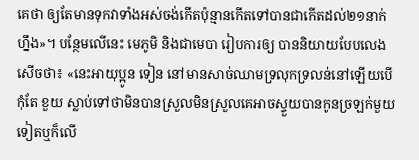គេថា ឲ្យតែមានទុកវាទាំងអស់ចង់កើតប៉ុន្មានកើតទៅបានជាកើតដល់២១នាក់ហ្នឹង»។ បន្ថែមលើនេះ មេភូមិ និងជាមេបា រៀបការឲ្យ បាននិយាយបែបលេងសើចថា៖ «នេះអាយុប្អូន ទៀន នៅមានសាច់ឈាមទ្រលុកទ្រលន់នៅឡើយបើកុំតែ ខួយ ស្លាប់ទៅថាមិនបានស្រួលមិនស្រួលគេអាចស្ទួយបានកូនច្រឡក់មួយទៀតឬក៏លើ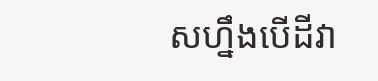សហ្នឹងបើដីវា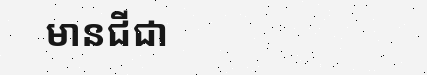មានជីជា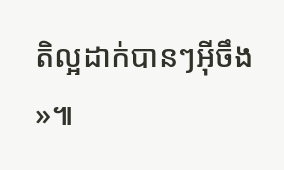តិល្អដាក់បានៗអ៊ីចឹង»៕